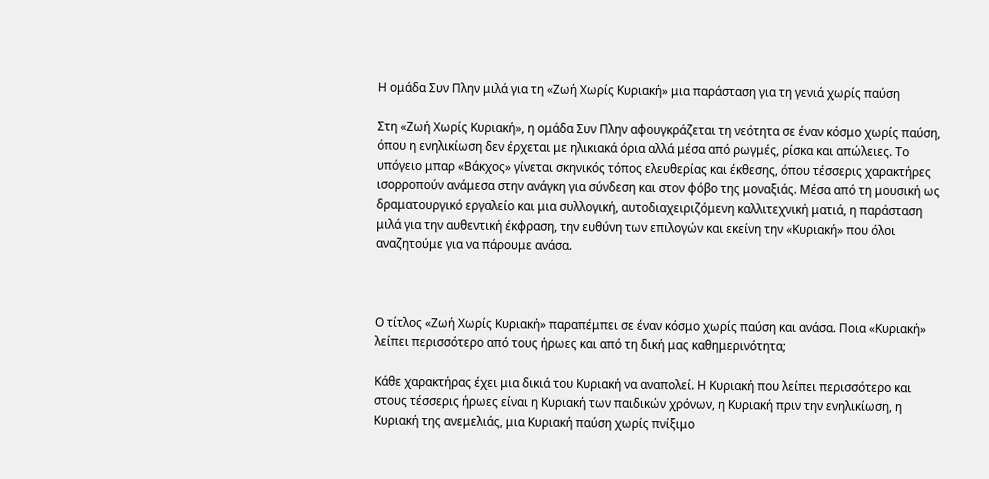Η ομάδα Συν Πλην μιλά για τη «Ζωή Χωρίς Κυριακή» μια παράσταση για τη γενιά χωρίς παύση

Στη «Ζωή Χωρίς Κυριακή», η ομάδα Συν Πλην αφουγκράζεται τη νεότητα σε έναν κόσμο χωρίς παύση, όπου η ενηλικίωση δεν έρχεται με ηλικιακά όρια αλλά μέσα από ρωγμές, ρίσκα και απώλειες. Το υπόγειο μπαρ «Βάκχος» γίνεται σκηνικός τόπος ελευθερίας και έκθεσης, όπου τέσσερις χαρακτήρες ισορροπούν ανάμεσα στην ανάγκη για σύνδεση και στον φόβο της μοναξιάς. Μέσα από τη μουσική ως δραματουργικό εργαλείο και μια συλλογική, αυτοδιαχειριζόμενη καλλιτεχνική ματιά, η παράσταση μιλά για την αυθεντική έκφραση, την ευθύνη των επιλογών και εκείνη την «Κυριακή» που όλοι αναζητούμε για να πάρουμε ανάσα.



Ο τίτλος «Ζωή Χωρίς Κυριακή» παραπέμπει σε έναν κόσμο χωρίς παύση και ανάσα. Ποια «Κυριακή» λείπει περισσότερο από τους ήρωες και από τη δική μας καθημερινότητα;

Κάθε χαρακτήρας έχει μια δικιά του Κυριακή να αναπολεί. Η Κυριακή που λείπει περισσότερο και στους τέσσερις ήρωες είναι η Κυριακή των παιδικών χρόνων, η Κυριακή πριν την ενηλικίωση, η Κυριακή της ανεμελιάς, μια Κυριακή παύση χωρίς πνίξιμο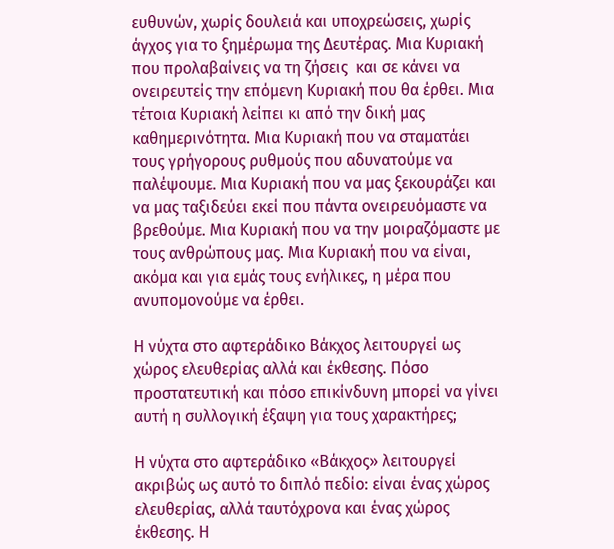ευθυνών, χωρίς δουλειά και υποχρεώσεις, χωρίς άγχος για το ξημέρωμα της Δευτέρας. Μια Κυριακή που προλαβαίνεις να τη ζήσεις  και σε κάνει να ονειρευτείς την επόμενη Κυριακή που θα έρθει. Μια τέτοια Κυριακή λείπει κι από την δική μας καθημερινότητα. Μια Κυριακή που να σταματάει τους γρήγορους ρυθμούς που αδυνατούμε να παλέψουμε. Μια Κυριακή που να μας ξεκουράζει και να μας ταξιδεύει εκεί που πάντα ονειρευόμαστε να βρεθούμε. Μια Κυριακή που να την μοιραζόμαστε με τους ανθρώπους μας. Μια Κυριακή που να είναι, ακόμα και για εμάς τους ενήλικες, η μέρα που ανυπομονούμε να έρθει.

Η νύχτα στο αφτεράδικο Βάκχος λειτουργεί ως χώρος ελευθερίας αλλά και έκθεσης. Πόσο προστατευτική και πόσο επικίνδυνη μπορεί να γίνει αυτή η συλλογική έξαψη για τους χαρακτήρες;

Η νύχτα στο αφτεράδικο «Βάκχος» λειτουργεί ακριβώς ως αυτό το διπλό πεδίο: είναι ένας χώρος ελευθερίας, αλλά ταυτόχρονα και ένας χώρος έκθεσης. Η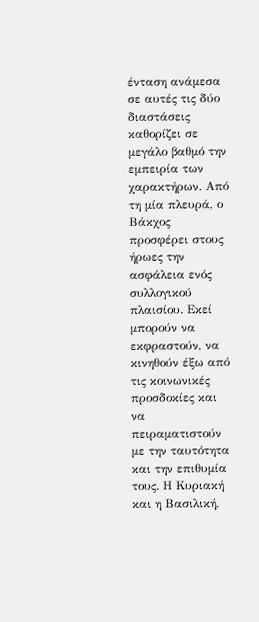ένταση ανάμεσα σε αυτές τις δύο διαστάσεις καθορίζει σε μεγάλο βαθμό την εμπειρία των χαρακτήρων. Από τη μία πλευρά, ο Βάκχος προσφέρει στους ήρωες την ασφάλεια ενός συλλογικού πλαισίου. Εκεί μπορούν να εκφραστούν, να κινηθούν έξω από τις κοινωνικές προσδοκίες και να πειραματιστούν με την ταυτότητα και την επιθυμία τους. Η Κυριακή και η Βασιλική,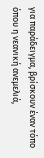για παράδειγμα, βρίσκουν έναν τόπο όπου η νεανική ανεμελιά,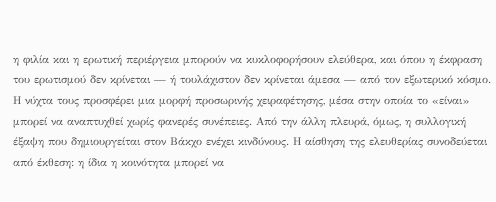η φιλία και η ερωτική περιέργεια μπορούν να κυκλοφορήσουν ελεύθερα, και όπου η έκφραση του ερωτισμού δεν κρίνεται — ή τουλάχιστον δεν κρίνεται άμεσα — από τον εξωτερικό κόσμο. Η νύχτα τους προσφέρει μια μορφή προσωρινής χειραφέτησης, μέσα στην οποία το «είναι» μπορεί να αναπτυχθεί χωρίς φανερές συνέπειες. Από την άλλη πλευρά, όμως, η συλλογική έξαψη που δημιουργείται στον Βάκχο ενέχει κινδύνους. Η αίσθηση της ελευθερίας συνοδεύεται από έκθεση: η ίδια η κοινότητα μπορεί να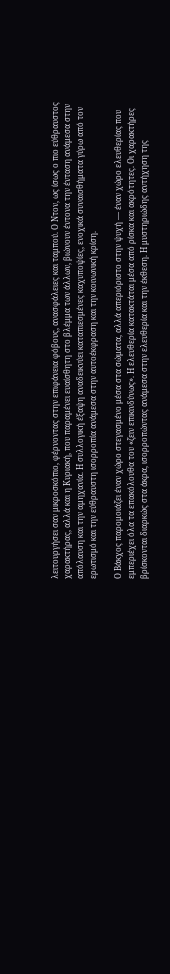λειτουργήσει σαν μικροσκόπιο, φέρνοντας στην επιφάνεια φόβους, ανασφάλειες και ταμπού. Ο Ντον, ως ίσως ο πιο εύθραυστος χαρακτήρας, αλλά και η Κυριακή, που παραμένει ευαίσθητη στο βλέμμα των άλλων, βιώνουν έντονα την ένταση ανάμεσα στην απόλαυση και την αμηχανία. Η συλλογική έξαψη αναδεικνύει καταπιεσμένες καχυποψίες, ενοχικά συναισθήματα γύρω από τον ερωτισμό και την εύθραυστη ισορροπία ανάμεσα στην αυτοέκφραση και την κοινωνική κρίση.

Ο Βάκχος παρομοιάζει έναν χώρο στεγασμένο μέσα στα σώματα, αλλά απεριόριστο στην ψυχή — έναν χώρο ελευθερίας που εμπεριέχει όλα τα επακόλουθα του «ζειν επικινδύνως». Η ελευθερία κατακτάται μέσα από ρίσκα και ακρότητες. Οι χαρακτήρες βρίσκονται διαρκώς στα άκρα, ισορροπώντας ανάμεσα στην ελευθερία και την έκθεση. Η μυστηριώδης αντήχηση της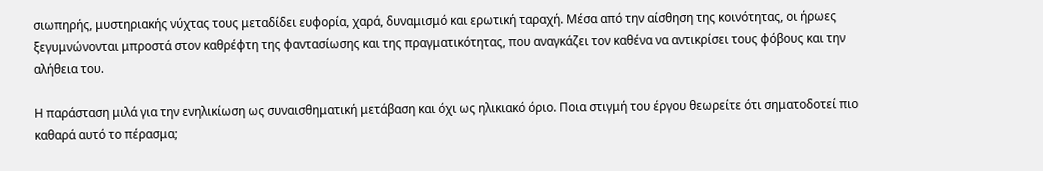σιωπηρής, μυστηριακής νύχτας τους μεταδίδει ευφορία, χαρά, δυναμισμό και ερωτική ταραχή. Μέσα από την αίσθηση της κοινότητας, οι ήρωες ξεγυμνώνονται μπροστά στον καθρέφτη της φαντασίωσης και της πραγματικότητας, που αναγκάζει τον καθένα να αντικρίσει τους φόβους και την αλήθεια του.

Η παράσταση μιλά για την ενηλικίωση ως συναισθηματική μετάβαση και όχι ως ηλικιακό όριο. Ποια στιγμή του έργου θεωρείτε ότι σηματοδοτεί πιο καθαρά αυτό το πέρασμα;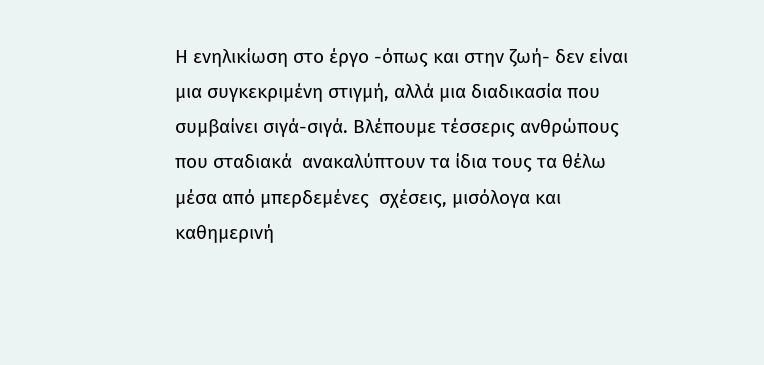Η ενηλικίωση στο έργο -όπως και στην ζωή- δεν είναι μια συγκεκριμένη στιγμή, αλλά μια διαδικασία που συμβαίνει σιγά-σιγά. Βλέπουμε τέσσερις ανθρώπους που σταδιακά  ανακαλύπτουν τα ίδια τους τα θέλω μέσα από μπερδεμένες  σχέσεις, μισόλογα και καθημερινή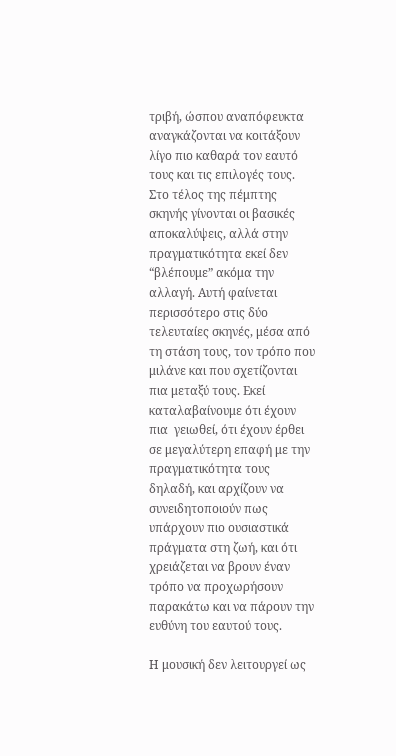τριβή, ώσπου αναπόφευκτα αναγκάζονται να κοιτάξουν λίγο πιο καθαρά τον εαυτό τους και τις επιλογές τους. Στο τέλος της πέμπτης σκηνής γίνονται οι βασικές αποκαλύψεις, αλλά στην πραγματικότητα εκεί δεν “βλέπουμε” ακόμα την αλλαγή. Αυτή φαίνεται περισσότερο στις δύο τελευταίες σκηνές, μέσα από τη στάση τους, τον τρόπο που μιλάνε και που σχετίζονται πια μεταξύ τους. Εκεί καταλαβαίνουμε ότι έχουν πια  γειωθεί, ότι έχουν έρθει σε μεγαλύτερη επαφή με την πραγματικότητα τους δηλαδή, και αρχίζουν να συνειδητοποιούν πως υπάρχουν πιο ουσιαστικά πράγματα στη ζωή, και ότι χρειάζεται να βρουν έναν τρόπο να προχωρήσουν παρακάτω και να πάρουν την ευθύνη του εαυτού τους.

Η μουσική δεν λειτουργεί ως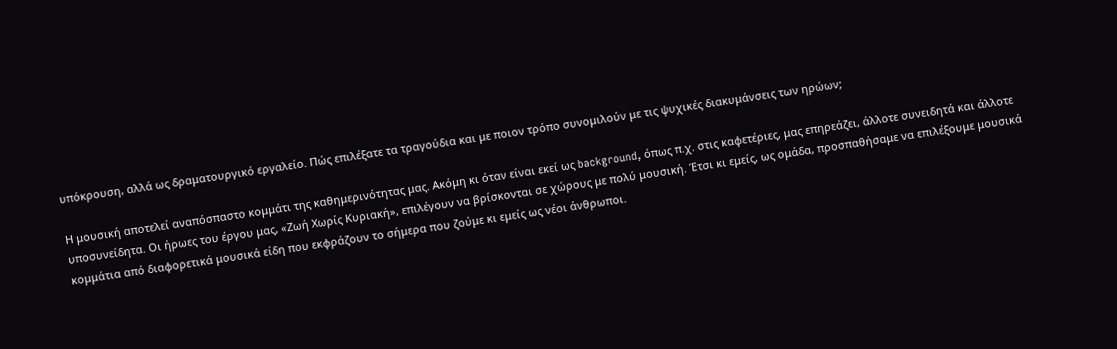υπόκρουση, αλλά ως δραματουργικό εργαλείο. Πώς επιλέξατε τα τραγούδια και με ποιον τρόπο συνομιλούν με τις ψυχικές διακυμάνσεις των ηρώων;

Η μουσική αποτελεί αναπόσπαστο κομμάτι της καθημερινότητας μας. Ακόμη κι όταν είναι εκεί ως background, όπως π.χ. στις καφετέριες, μας επηρεάζει, άλλοτε συνειδητά και άλλοτε υποσυνείδητα. Οι ήρωες του έργου μας, «Ζωή Χωρίς Κυριακή», επιλέγουν να βρίσκονται σε χώρους με πολύ μουσική. Έτσι κι εμείς, ως ομάδα, προσπαθήσαμε να επιλέξουμε μουσικά κομμάτια από διαφορετικά μουσικά είδη που εκφράζουν το σήμερα που ζούμε κι εμείς ως νέοι άνθρωποι.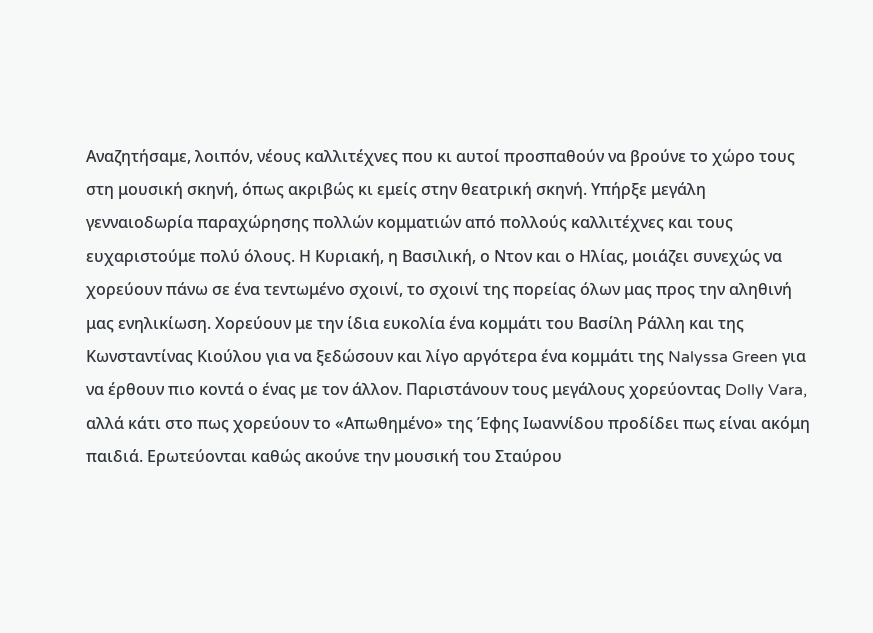Αναζητήσαμε, λοιπόν, νέους καλλιτέχνες που κι αυτοί προσπαθούν να βρούνε το χώρο τους στη μουσική σκηνή, όπως ακριβώς κι εμείς στην θεατρική σκηνή. Υπήρξε μεγάλη γενναιοδωρία παραχώρησης πολλών κομματιών από πολλούς καλλιτέχνες και τους ευχαριστούμε πολύ όλους. Η Κυριακή, η Βασιλική, ο Ντον και ο Ηλίας, μοιάζει συνεχώς να χορεύουν πάνω σε ένα τεντωμένο σχοινί, το σχοινί της πορείας όλων μας προς την αληθινή μας ενηλικίωση. Χορεύουν με την ίδια ευκολία ένα κομμάτι του Βασίλη Ράλλη και της Κωνσταντίνας Κιούλου για να ξεδώσουν και λίγο αργότερα ένα κομμάτι της Nalyssa Green για να έρθουν πιο κοντά ο ένας με τον άλλον. Παριστάνουν τους μεγάλους χορεύοντας Dolly Vara, αλλά κάτι στο πως χορεύουν το «Απωθημένο» της Έφης Ιωαννίδου προδίδει πως είναι ακόμη παιδιά. Ερωτεύονται καθώς ακούνε την μουσική του Σταύρου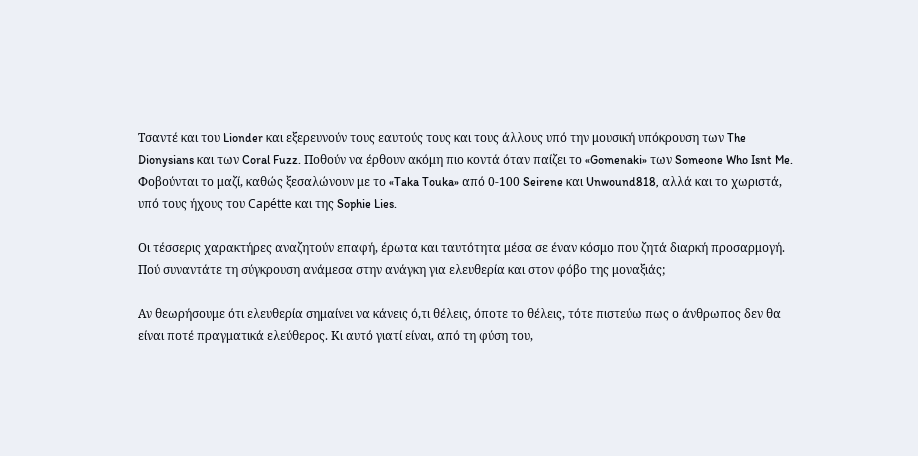Τσαντέ και του Lionder και εξερευνούν τους εαυτούς τους και τους άλλους υπό την μουσική υπόκρουση των The Dionysians και των Coral Fuzz. Ποθούν να έρθουν ακόμη πιο κοντά όταν παίζει το «Gomenaki» των Someone Who Isnt Me. Φοβούνται το μαζί, καθώς ξεσαλώνουν με το «Taka Touka» από 0-100 Seirene και Unwound818, αλλά και το χωριστά, υπό τους ήχους του Capétte και της Sophie Lies.

Οι τέσσερις χαρακτήρες αναζητούν επαφή, έρωτα και ταυτότητα μέσα σε έναν κόσμο που ζητά διαρκή προσαρμογή. Πού συναντάτε τη σύγκρουση ανάμεσα στην ανάγκη για ελευθερία και στον φόβο της μοναξιάς;

Αν θεωρήσουμε ότι ελευθερία σημαίνει να κάνεις ό,τι θέλεις, όποτε το θέλεις, τότε πιστεύω πως ο άνθρωπος δεν θα είναι ποτέ πραγματικά ελεύθερος. Κι αυτό γιατί είναι, από τη φύση του,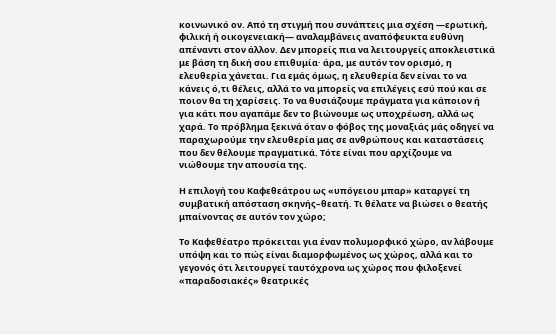κοινωνικό ον. Από τη στιγμή που συνάπτεις μια σχέση —ερωτική, φιλική ή οικογενειακή— αναλαμβάνεις αναπόφευκτα ευθύνη απέναντι στον άλλον. Δεν μπορείς πια να λειτουργείς αποκλειστικά με βάση τη δική σου επιθυμία· άρα, με αυτόν τον ορισμό, η ελευθερία χάνεται. Για εμάς όμως, η ελευθερία δεν είναι το να κάνεις ό,τι θέλεις, αλλά το να μπορείς να επιλέγεις εσύ πού και σε ποιον θα τη χαρίσεις. Το να θυσιάζουμε πράγματα για κάποιον ή για κάτι που αγαπάμε δεν το βιώνουμε ως υποχρέωση, αλλά ως χαρά. Το πρόβλημα ξεκινά όταν ο φόβος της μοναξιάς μάς οδηγεί να παραχωρούμε την ελευθερία μας σε ανθρώπους και καταστάσεις που δεν θέλουμε πραγματικά. Τότε είναι που αρχίζουμε να νιώθουμε την απουσία της.

Η επιλογή του Καφεθεάτρου ως «υπόγειου μπαρ» καταργεί τη συμβατική απόσταση σκηνής–θεατή. Τι θέλατε να βιώσει ο θεατής μπαίνοντας σε αυτόν τον χώρο;

Το Καφεθέατρο πρόκειται για έναν πολυμορφικό χώρο, αν λάβουμε υπόψη και το πώς είναι διαμορφωμένος ως χώρος, αλλά και το γεγονός ότι λειτουργεί ταυτόχρονα ως χώρος που φιλοξενεί «παραδοσιακές» θεατρικές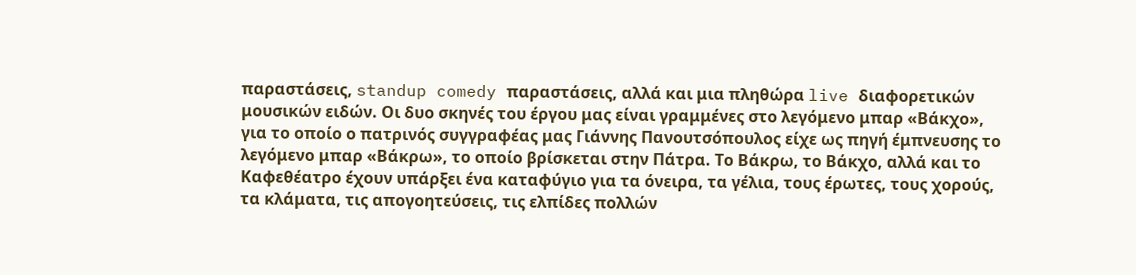παραστάσεις, standup comedy παραστάσεις, αλλά και μια πληθώρα live διαφορετικών μουσικών ειδών. Οι δυο σκηνές του έργου μας είναι γραμμένες στο λεγόμενο μπαρ «Βάκχο», για το οποίο ο πατρινός συγγραφέας μας Γιάννης Πανουτσόπουλος είχε ως πηγή έμπνευσης το λεγόμενο μπαρ «Βάκρω», το οποίο βρίσκεται στην Πάτρα. Το Βάκρω, το Βάκχο, αλλά και το Καφεθέατρο έχουν υπάρξει ένα καταφύγιο για τα όνειρα, τα γέλια, τους έρωτες, τους χορούς, τα κλάματα, τις απογοητεύσεις, τις ελπίδες πολλών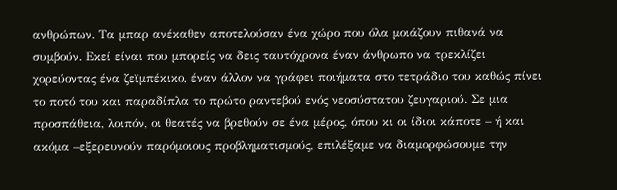ανθρώπων. Τα μπαρ ανέκαθεν αποτελούσαν ένα χώρο που όλα μοιάζουν πιθανά να συμβούν. Εκεί είναι που μπορείς να δεις ταυτόχρονα έναν άνθρωπο να τρεκλίζει χορεύοντας ένα ζεϊμπέκικο, έναν άλλον να γράφει ποιήματα στο τετράδιο του καθώς πίνει το ποτό του και παραδίπλα το πρώτο ραντεβού ενός νεοσύστατου ζευγαριού. Σε μια προσπάθεια, λοιπόν, οι θεατές να βρεθούν σε ένα μέρος, όπου κι οι ίδιοι κάποτε – ή και ακόμα –εξερευνούν παρόμοιους προβληματισμούς, επιλέξαμε να διαμορφώσουμε την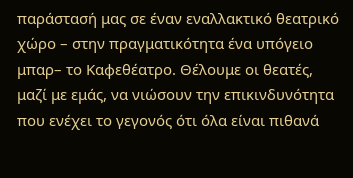παράστασή μας σε έναν εναλλακτικό θεατρικό χώρο – στην πραγματικότητα ένα υπόγειο μπαρ– το Καφεθέατρο. Θέλουμε οι θεατές, μαζί με εμάς, να νιώσουν την επικινδυνότητα που ενέχει το γεγονός ότι όλα είναι πιθανά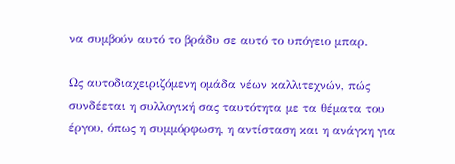να συμβούν αυτό το βράδυ σε αυτό το υπόγειο μπαρ.

Ως αυτοδιαχειριζόμενη ομάδα νέων καλλιτεχνών, πώς συνδέεται η συλλογική σας ταυτότητα με τα θέματα του έργου, όπως η συμμόρφωση, η αντίσταση και η ανάγκη για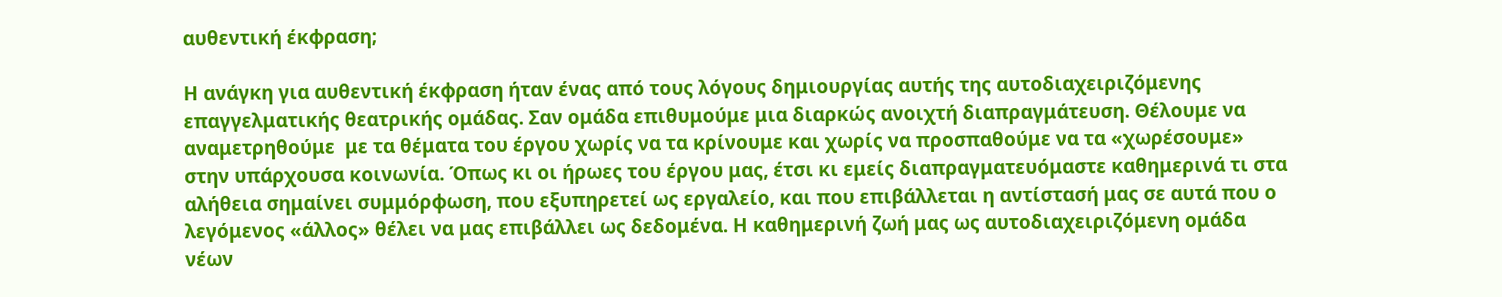αυθεντική έκφραση;

Η ανάγκη για αυθεντική έκφραση ήταν ένας από τους λόγους δημιουργίας αυτής της αυτοδιαχειριζόμενης επαγγελματικής θεατρικής ομάδας. Σαν ομάδα επιθυμούμε μια διαρκώς ανοιχτή διαπραγμάτευση. Θέλουμε να αναμετρηθούμε  με τα θέματα του έργου χωρίς να τα κρίνουμε και χωρίς να προσπαθούμε να τα «χωρέσουμε» στην υπάρχουσα κοινωνία. Όπως κι οι ήρωες του έργου μας, έτσι κι εμείς διαπραγματευόμαστε καθημερινά τι στα αλήθεια σημαίνει συμμόρφωση, που εξυπηρετεί ως εργαλείο, και που επιβάλλεται η αντίστασή μας σε αυτά που ο λεγόμενος «άλλος» θέλει να μας επιβάλλει ως δεδομένα. Η καθημερινή ζωή μας ως αυτοδιαχειριζόμενη ομάδα νέων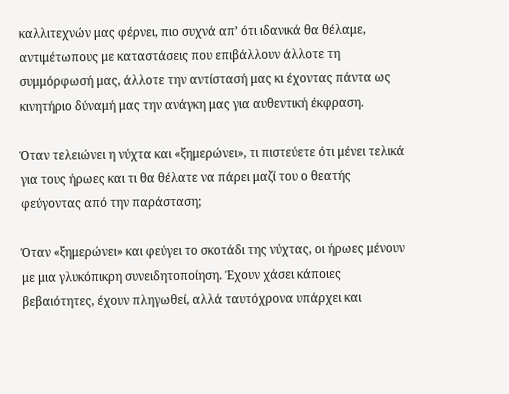καλλιτεχνών μας φέρνει, πιο συχνά απ’ ότι ιδανικά θα θέλαμε, αντιμέτωπους με καταστάσεις που επιβάλλουν άλλοτε τη συμμόρφωσή μας, άλλοτε την αντίστασή μας κι έχοντας πάντα ως κινητήριο δύναμή μας την ανάγκη μας για αυθεντική έκφραση.

Όταν τελειώνει η νύχτα και «ξημερώνει», τι πιστεύετε ότι μένει τελικά για τους ήρωες και τι θα θέλατε να πάρει μαζί του ο θεατής φεύγοντας από την παράσταση;

Όταν «ξημερώνει» και φεύγει το σκοτάδι της νύχτας, οι ήρωες μένουν με μια γλυκόπικρη συνειδητοποίηση. Έχουν χάσει κάποιες βεβαιότητες, έχουν πληγωθεί, αλλά ταυτόχρονα υπάρχει και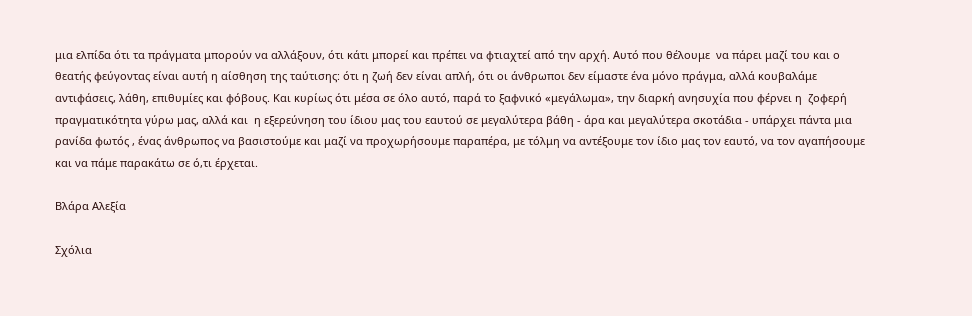μια ελπίδα ότι τα πράγματα μπορούν να αλλάξουν, ότι κάτι μπορεί και πρέπει να φτιαχτεί από την αρχή. Αυτό που θέλουμε  να πάρει μαζί του και ο θεατής φεύγοντας είναι αυτή η αίσθηση της ταύτισης: ότι η ζωή δεν είναι απλή, ότι οι άνθρωποι δεν είμαστε ένα μόνο πράγμα, αλλά κουβαλάμε αντιφάσεις, λάθη, επιθυμίες και φόβους. Και κυρίως ότι μέσα σε όλο αυτό, παρά το ξαφνικό «μεγάλωμα», την διαρκή ανησυχία που φέρνει η  ζοφερή πραγματικότητα γύρω μας, αλλά και  η εξερεύνηση του ίδιου μας του εαυτού σε μεγαλύτερα βάθη - άρα και μεγαλύτερα σκοτάδια - υπάρχει πάντα μια ρανίδα φωτός , ένας άνθρωπος να βασιστούμε και μαζί να προχωρήσουμε παραπέρα, με τόλμη να αντέξουμε τον ίδιο μας τον εαυτό, να τον αγαπήσουμε και να πάμε παρακάτω σε ό,τι έρχεται.

Βλάρα Αλεξία

Σχόλια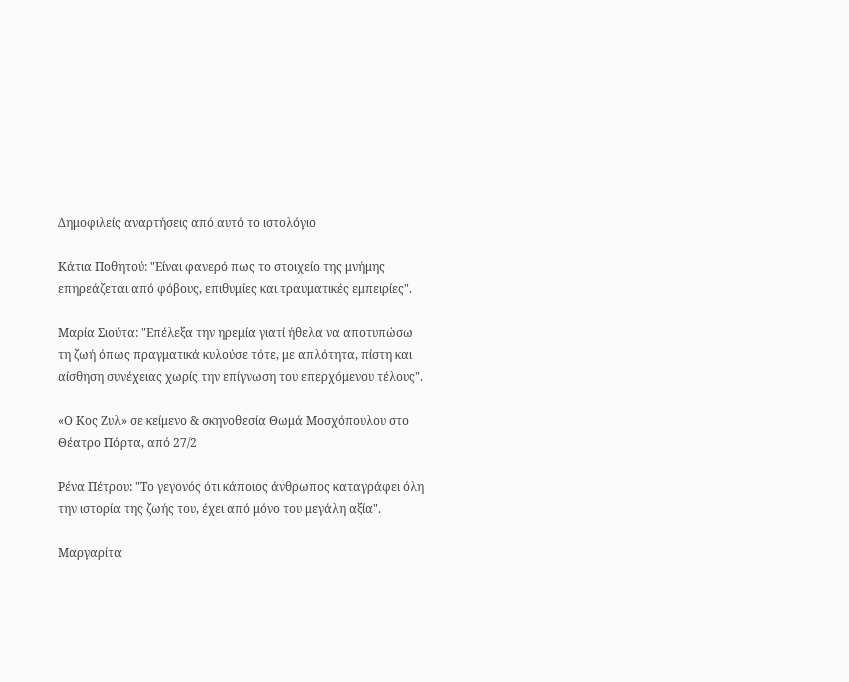Δημοφιλείς αναρτήσεις από αυτό το ιστολόγιο

Κάτια Ποθητού: "Είναι φανερό πως το στοιχείο της μνήμης επηρεάζεται από φόβους, επιθυμίες και τραυματικές εμπειρίες".

Μαρία Σιούτα: "Επέλεξα την ηρεμία γιατί ήθελα να αποτυπώσω τη ζωή όπως πραγματικά κυλούσε τότε, με απλότητα, πίστη και αίσθηση συνέχειας χωρίς την επίγνωση του επερχόμενου τέλους".

«Ο Κος Ζυλ» σε κείμενο & σκηνοθεσία Θωμά Μοσχόπουλου στο Θέατρο Πόρτα, από 27/2

Ρένα Πέτρου: "Το γεγονός ότι κάποιος άνθρωπος καταγράφει όλη την ιστορία της ζωής του, έχει από μόνο του μεγάλη αξία".

Μαργαρίτα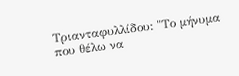Τριανταφυλλίδου: "Το μήνυμα που θέλω να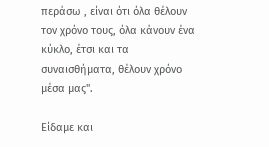περάσω , είναι ότι όλα θέλουν τον χρόνο τους, όλα κάνουν ένα κύκλο, έτσι και τα συναισθήματα, θέλουν χρόνο μέσα μας".

Είδαμε και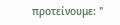προτείνουμε: "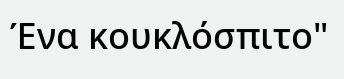Ένα κουκλόσπιτο"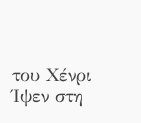του Χένρι Ίψεν στη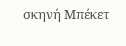σκηνή Μπέκετ